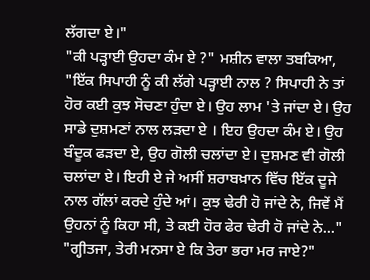ਲੱਗਦਾ ਏ।"
"ਕੀ ਪੜ੍ਹਾਈ ਉਹਦਾ ਕੰਮ ਏ ?" ਮਸ਼ੀਨ ਵਾਲਾ ਤਬਕਿਆ, "ਇੱਕ ਸਿਪਾਹੀ ਨੂੰ ਕੀ ਲੱਗੇ ਪੜ੍ਹਾਈ ਨਾਲ ? ਸਿਪਾਹੀ ਨੇ ਤਾਂ ਹੋਰ ਕਈ ਕੁਝ ਸੋਚਣਾ ਹੁੰਦਾ ਏ। ਉਹ ਲਾਮ 'ਤੇ ਜਾਂਦਾ ਏ। ਉਹ ਸਾਡੇ ਦੁਸ਼ਮਣਾਂ ਨਾਲ ਲੜਦਾ ਏ । ਇਹ ਉਹਦਾ ਕੰਮ ਏ। ਉਹ ਬੰਦੂਕ ਫੜਦਾ ਏ, ਉਹ ਗੋਲੀ ਚਲਾਂਦਾ ਏ। ਦੁਸ਼ਮਣ ਵੀ ਗੋਲੀ ਚਲਾਂਦਾ ਏ। ਇਹੀ ਏ ਜੇ ਅਸੀਂ ਸ਼ਰਾਬਖ਼ਾਨ ਵਿੱਚ ਇੱਕ ਦੂਜੇ ਨਾਲ ਗੱਲਾਂ ਕਰਦੇ ਹੁੰਦੇ ਆਂ। ਕੁਝ ਢੇਰੀ ਹੋ ਜਾਂਦੇ ਨੇ, ਜਿਵੇਂ ਮੈਂ ਉਹਨਾਂ ਨੂੰ ਕਿਹਾ ਸੀ, ਤੇ ਕਈ ਹੋਰ ਫੇਰ ਢੇਰੀ ਹੋ ਜਾਂਦੇ ਨੇ..."
"ਗ੍ਹੀਤਜਾ, ਤੇਰੀ ਮਨਸਾ ਏ ਕਿ ਤੇਰਾ ਭਰਾ ਮਰ ਜਾਏ?"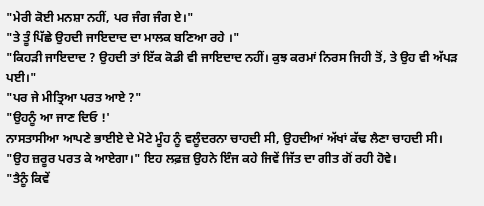"ਮੇਰੀ ਕੋਈ ਮਨਸ਼ਾ ਨਹੀਂ, ਪਰ ਜੰਗ ਜੰਗ ਏ।"
"ਤੇ ਤੂੰ ਪਿੱਛੇ ਉਹਦੀ ਜਾਇਦਾਦ ਦਾ ਮਾਲਕ ਬਣਿਆ ਰਹੇ ।"
"ਕਿਹੜੀ ਜਾਇਦਾਦ ? ਉਹਦੀ ਤਾਂ ਇੱਕ ਕੋਡੀ ਵੀ ਜਾਇਦਾਦ ਨਹੀਂ। ਕੁਝ ਕਰਮਾਂ ਨਿਰਸ ਜਿਹੀ ਤੋਂ, ਤੇ ਉਹ ਵੀ ਅੱਪੜ ਪਈ।"
"ਪਰ ਜੇ ਮੀਤ੍ਰਿਆ ਪਰਤ ਆਏ ?"
"ਉਹਨੂੰ ਆ ਜਾਣ ਦਿਓ !'
ਨਾਸਤਾਸੀਆ ਆਪਣੇ ਭਾਈਏ ਦੇ ਮੋਟੇ ਮੂੰਹ ਨੂੰ ਵਲੂੰਦਰਨਾ ਚਾਹਦੀ ਸੀ, ਉਹਦੀਆਂ ਅੱਖਾਂ ਕੱਢ ਲੈਣਾ ਚਾਹਦੀ ਸੀ। "ਉਹ ਜ਼ਰੂਰ ਪਰਤ ਕੇ ਆਏਗਾ।" ਇਹ ਲਫ਼ਜ਼ ਉਹਨੇ ਇੰਜ ਕਹੇ ਜਿਵੇਂ ਜਿੱਤ ਦਾ ਗੀਤ ਗੋਂ ਰਹੀ ਹੋਵੇ।
"ਤੈਨੂੰ ਕਿਵੇਂ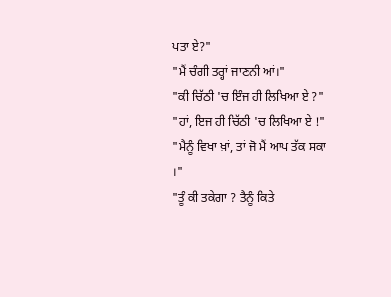ਪਤਾ ਏ?"
"ਮੈਂ ਚੰਗੀ ਤਰ੍ਹਾਂ ਜਾਣਨੀ ਆਂ।"
"ਕੀ ਚਿੱਠੀ 'ਚ ਇੰਜ ਹੀ ਲਿਖਿਆ ਏ ?"
"ਹਾਂ, ਇਜ ਹੀ ਚਿੱਠੀ 'ਚ ਲਿਖਿਆ ਏ !"
"ਮੈਨੂੰ ਵਿਖਾ ਖ਼ਾਂ, ਤਾਂ ਜੋ ਮੈਂ ਆਪ ਤੱਕ ਸਕਾ ।"
"ਤੂੰ ਕੀ ਤਕੇਗਾ ? ਤੈਨੂੰ ਕਿਤੇ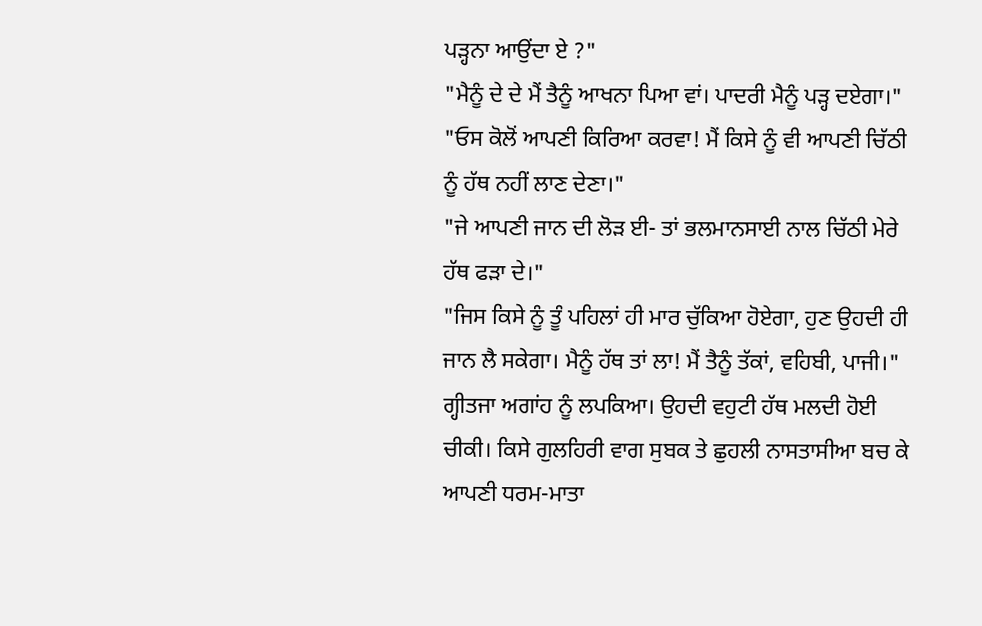ਪੜ੍ਹਨਾ ਆਉਂਦਾ ਏ ?"
"ਮੈਨੂੰ ਦੇ ਦੇ ਮੈਂ ਤੈਨੂੰ ਆਖਨਾ ਪਿਆ ਵਾਂ। ਪਾਦਰੀ ਮੈਨੂੰ ਪੜ੍ਹ ਦਏਗਾ।"
"ਓਸ ਕੋਲੋਂ ਆਪਣੀ ਕਿਰਿਆ ਕਰਵਾ! ਮੈਂ ਕਿਸੇ ਨੂੰ ਵੀ ਆਪਣੀ ਚਿੱਠੀ ਨੂੰ ਹੱਥ ਨਹੀਂ ਲਾਣ ਦੇਣਾ।"
"ਜੇ ਆਪਣੀ ਜਾਨ ਦੀ ਲੋੜ ਈ- ਤਾਂ ਭਲਮਾਨਸਾਈ ਨਾਲ ਚਿੱਠੀ ਮੇਰੇ ਹੱਥ ਫੜਾ ਦੇ।"
"ਜਿਸ ਕਿਸੇ ਨੂੰ ਤੂੰ ਪਹਿਲਾਂ ਹੀ ਮਾਰ ਚੁੱਕਿਆ ਹੋਏਗਾ, ਹੁਣ ਉਹਦੀ ਹੀ ਜਾਨ ਲੈ ਸਕੇਗਾ। ਮੈਨੂੰ ਹੱਥ ਤਾਂ ਲਾ! ਮੈਂ ਤੈਨੂੰ ਤੱਕਾਂ, ਵਹਿਬੀ, ਪਾਜੀ।"
ਗ੍ਹੀਤਜਾ ਅਗਾਂਹ ਨੂੰ ਲਪਕਿਆ। ਉਹਦੀ ਵਹੁਟੀ ਹੱਥ ਮਲਦੀ ਹੋਈ ਚੀਕੀ। ਕਿਸੇ ਗੁਲਹਿਰੀ ਵਾਗ ਸੁਬਕ ਤੇ ਛੁਹਲੀ ਨਾਸਤਾਸੀਆ ਬਚ ਕੇ ਆਪਣੀ ਧਰਮ-ਮਾਤਾ